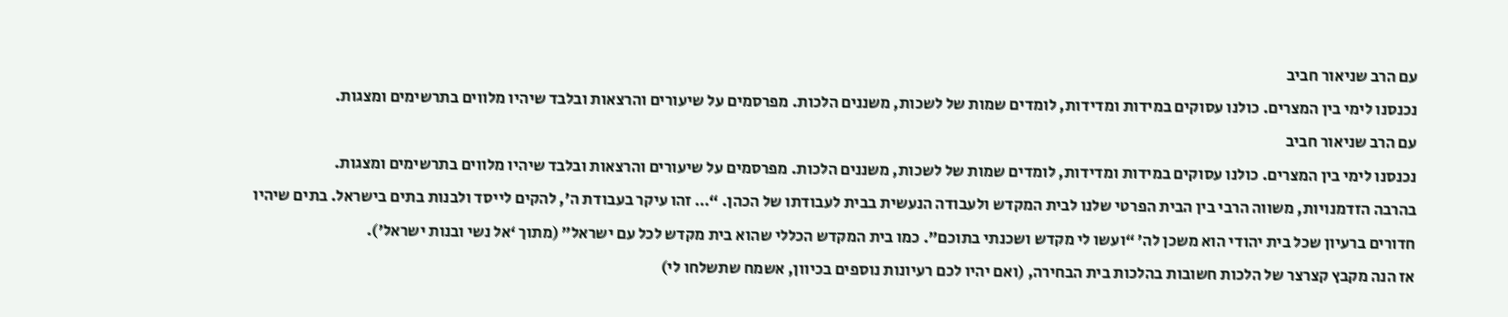עם הרב שניאור חביב
נכנסנו לימי בין המצרים. כולנו עסוקים במידות ומדידות, לומדים שמות של לשכות, משננים הלכות. מפרסמים על שיעורים והרצאות ובלבד שיהיו מלווים בתרשימים ומצגות.
עם הרב שניאור חביב
נכנסנו לימי בין המצרים. כולנו עסוקים במידות ומדידות, לומדים שמות של לשכות, משננים הלכות. מפרסמים על שיעורים והרצאות ובלבד שיהיו מלווים בתרשימים ומצגות.
בהרבה הזדמנויות, משווה הרבי בין הבית הפרטי שלנו לבית המקדש ולעבודה הנעשית בבית לעבודתו של הכהן. “… זהו עיקר בעבודת ה’, להקים לייסד ולבנות בתים בישראל. בתים שיהיו חדורים ברעיון שכל בית יהודי הוא משכן לה’ “ועשו לי מקדש ושכנתי בתוכם”. כמו בית המקדש הכללי שהוא בית מקדש לכל עם ישראל” (מתוך ‘אל נשי ובנות ישראל’).
אז הנה מקבץ קצרצר של הלכות חשובות בהלכות בית הבחירה, (ואם יהיו לכם רעיונות נוספים בכיוון, אשמח שתשלחו לי)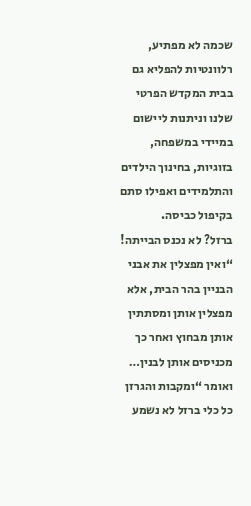שכמה לא מפתיע, רלוונטיות להפליא גם בבית המקדש הפרטי שלנו וניתנות ליישום במיידי במשפחה, בזוגיות, בחינוך הילדים והתלמידים ואפילו סתם בקיפול כביסה.
ברזל? לא נכנס הבייתה!
“ואין מפצלין את אבני הבניין בהר הבית, אלא מפצלין אותן ומסתתין אותן מבחוץ ואחר כך מכניסים אותן לבנין… ואומר “ומקבות והגרזן כל כלי ברזל לא נשמע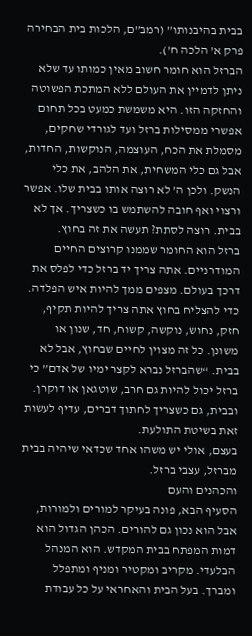בבית בהיבנותו” (רמב”ם, הלכות בית הבחירה פרק א’ הלכה ח’).
הברזל הוא חומר חשוב מאין כמותו עד שלא ניתן לדמיין את העולם ללא המתכת הפשוטה והחזקה הזו. היא משמשת כמעט בכל תחום אפשרי ממסילות ברזל ועד לגורדי שחקים, מסמלת את הכח, העוצמה, הנוקשות, החדות, אבל גם כלי המשחית, את הלהב, את כלי הנשק. ולכן ה’ לא רוצה אותו בבית שלו. אפשר ורצוי ואף חובה להשתמש בו כשצריך. אך לא בבית. רוצה לסתת? תעשה את זה בחוץ.
ברזל הוא החומר שממנו קרוצים החיים המודרניים. אתה צריך יד ברזל כדי לפלס את דרכך בעולם. מצפים ממך להיות איש הפלדה. כדי להצליח בחוץ אתה צריך להיות תקיף, חזק, נחוש, נוקשה, קשוח, חד, שנון או משונן. כל זה מצוין לחיים שבחוץ, אבל לא בבית. “שהברזל נברא לקצר ימיו של אדם” כי ברזל יכול להיות גם חרב, שוטגאן או דוקרן. ובבית, גם כשצריך לחתוך דברים, עדיף לעשות זאת בשיטת התולעת.
בעצם, אולי יש משהו אחד שכדאי שיהיה בבית מברזל, עצבי ברזל.
והכהנים והעם
הסעיף הבא, פונה בעיקר למורים ולמורות, אבל הוא נכון גם להורים. הכהן הגדול הוא דמות המפתח בבית המקדש. הוא המנהל הבלעדי. מקריב ומקטיר ומניף ומתפלל ומברך. בעל הבית והאחראי על כל עבודת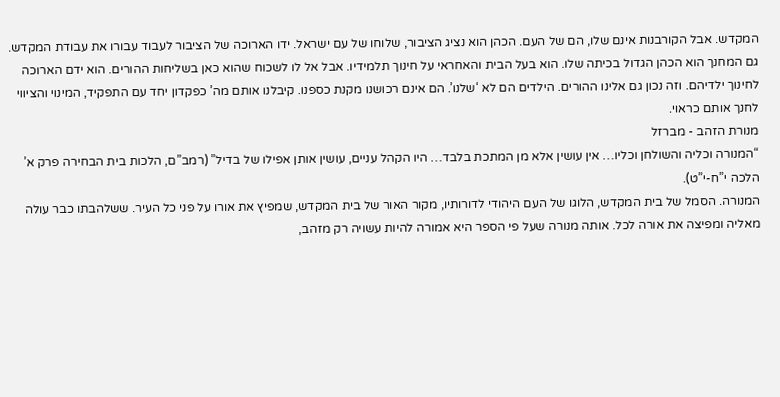המקדש. אבל הקורבנות אינם שלו, הם של העם. הכהן הוא נציג הציבור, שלוחו של עם ישראל. ידו הארוכה של הציבור לעבוד עבורו את עבודת המקדש.
גם המחנך הוא הכהן הגדול בכיתה שלו. הוא בעל הבית והאחראי על חינוך תלמידיו. אבל אל לו לשכוח שהוא כאן בשליחות ההורים. הוא ידם הארוכה לחינוך ילדיהם. וזה נכון גם אלינו ההורים. הילדים הם לא ‘שלנו’. הם אינם רכושנו מקנת כספנו. קיבלנו אותם מה’ כפקדון יחד עם התפקיד, המינוי והציווי לחנך אותם כראוי.
מנורת הזהב - מברזל
“המנורה וכליה והשולחן וכליו… אין עושין אלא מן המתכת בלבד… היו הקהל עניים, עושין אותן אפילו של בדיל” (רמב”ם, הלכות בית הבחירה פרק א’ הלכה י”ח-י”ט).
המנורה. הסמל של בית המקדש, הלוגו של העם היהודי לדורותיו, מקור האור של בית המקדש, שמפיץ את אורו על פני כל העיר. ששלהבתו כבר עולה מאליה ומפיצה את אורה לכל. אותה מנורה שעל פי הספר היא אמורה להיות עשויה רק מזהב,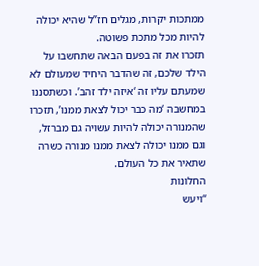ממתכות יקרות, מגלים חז”ל שהיא יכולה להיות מכל מתכת פשוטה.
תזכרו את זה בפעם הבאה שתחשבו על הילד שלכם, זה שהדבר היחיד שמעולם לא שמעתם עליו זה ‘איזה ילד זהב’. וכשתסננו במחשבה ‘מה כבר יכול לצאת ממנו’, תזכרו שהמנורה יכולה להיות עשויה גם מברזל, וגם ממנו יכולה לצאת ממנו מנורה כשרה שתאיר את כל העולם.
החלונות
“ויעש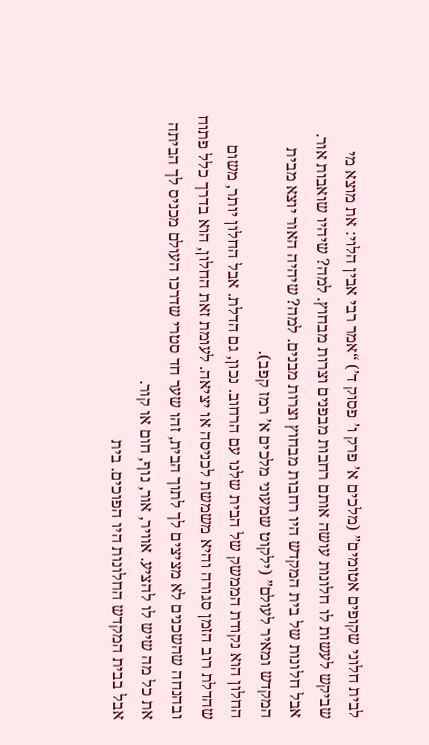לבית חלוני שקופים אטומים” (מלכים א’ פרק ו’ פסוק ד’) “אמר רבי אבין הלוי: את מוצא מי שביקש לעשות לו חלונות עושה אותם רחבות מבפנים וצרות מבחוץ. למה? שיהיו שואבות אור.
אבל חלונות של בית המקדש היו רחבות מבחוץ וצרות מבנים. למה? שיהיה האור יוצא מבית המקדש ומאיר לעולם” (ילקוט שמעוני מלכים א’ רמז קפב).
החלון הוא נקודת הממשק של הבית שלנו עם הרחוב. נכון, גם הדלת. אבל החלון יותר, משום שהדלת רוב הזמן סגורה והיא משמשת לכניסה או יציאה. לעומת זאת החלון, הוא בדרך כלל פתוח ובהנחה שהשכנים לא מציצים לך לתוך הבית, זהו שער חד סטרי שדרכו העולם מכניס לך הביתה את כל מה שיש לו להציע. אוויר, אור, נוף, חום או קור.
אבל בבית המקדש החלונות היו הפוכים. בית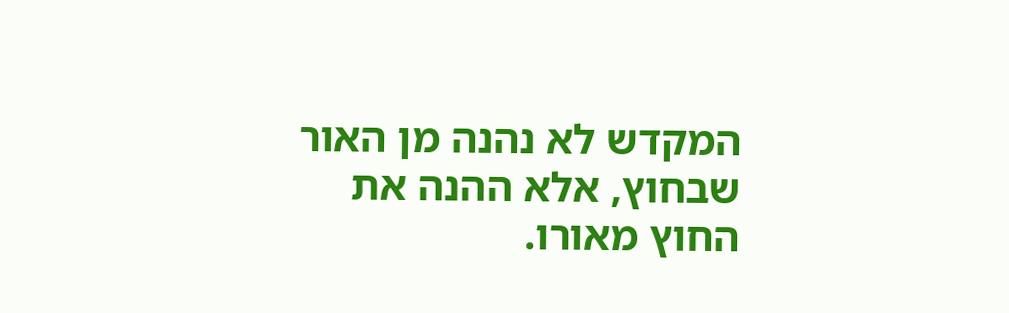המקדש לא נהנה מן האור שבחוץ, אלא ההנה את החוץ מאורו.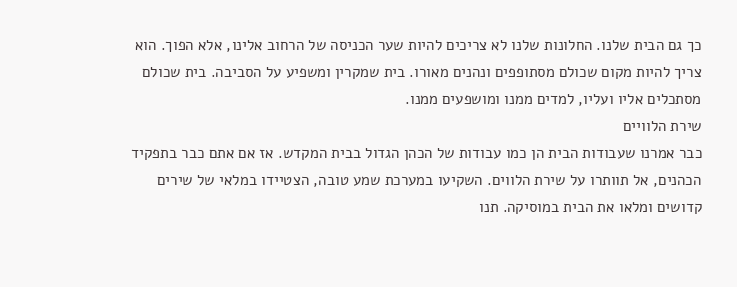כך גם הבית שלנו. החלונות שלנו לא צריכים להיות שער הכניסה של הרחוב אלינו, אלא הפוך. הוא צריך להיות מקום שכולם מסתופפים ונהנים מאורו. בית שמקרין ומשפיע על הסביבה. בית שכולם מסתכלים אליו ועליו, למדים ממנו ומושפעים ממנו.
שירת הלוויים
כבר אמרנו שעבודות הבית הן כמו עבודות של הכהן הגדול בבית המקדש. אז אם אתם כבר בתפקיד הכהנים, אל תוותרו על שירת הלווים. השקיעו במערכת שמע טובה, הצטיידו במלאי של שירים קדושים ומלאו את הבית במוסיקה. תנו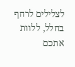לצלילים לרחף בחלל, ללוות אתכם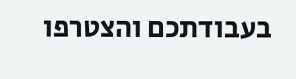בעבודתכם והצטרפו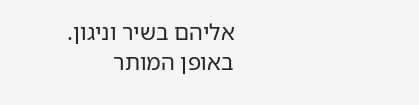אליהם בשיר וניגון. באופן המותר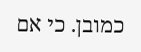כמובן. כי אם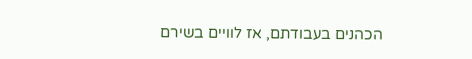הכהנים בעבודתם, אז לוויים בשירם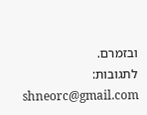ובזמרם.
לתגובות: shneorc@gmail.com